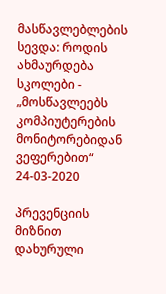მასწავლებლების სევდა: როდის ახმაურდება სკოლები - „მოსწავლეებს კომპიუტერების მონიტორებიდან ვეფერებით“
24-03-2020

პრევენციის მიზნით დახურული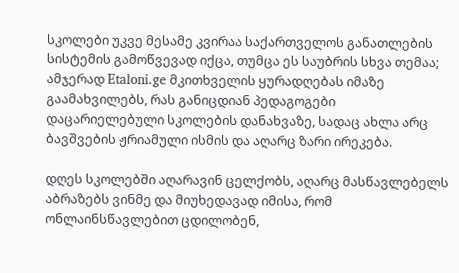სკოლები უკვე მესამე კვირაა საქართველოს განათლების სისტემის გამოწვევად იქცა, თუმცა ეს საუბრის სხვა თემაა; ამჯერად Etaloni.ge მკითხველის ყურადღებას იმაზე გაამახვილებს, რას განიცდიან პედაგოგები დაცარიელებული სკოლების დანახვაზე, სადაც ახლა არც ბავშვების ჟრიამული ისმის და აღარც ზარი ირეკება.

დღეს სკოლებში აღარავინ ცელქობს, აღარც მასწავლებელს აბრაზებს ვინმე და მიუხედავად იმისა, რომ ონლაინსწავლებით ცდილობენ,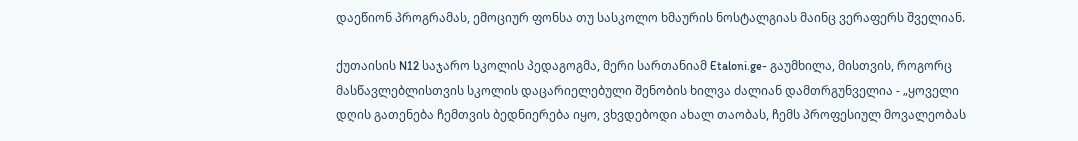დაეწიონ პროგრამას, ემოციურ ფონსა თუ სასკოლო ხმაურის ნოსტალგიას მაინც ვერაფერს შველიან.

ქუთაისის N12 საჯარო სკოლის პედაგოგმა, მერი სართანიამ Etaloni.ge- გაუმხილა, მისთვის, როგორც მასწავლებლისთვის სკოლის დაცარიელებული შენობის ხილვა ძალიან დამთრგუნველია - „ყოველი დღის გათენება ჩემთვის ბედნიერება იყო, ვხვდებოდი ახალ თაობას, ჩემს პროფესიულ მოვალეობას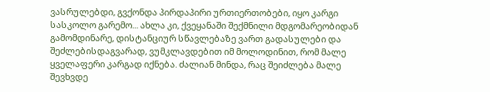ვასრულებდი, გვქონდა პირდაპირი ურთიერთობები, იყო კარგი სასკოლო გარემო... ახლა კი, ქვეყანაში შექმნილი მდგომარეობიდან გამომდინარე, დისტანციურ სწავლებაზე ვართ გადასულები და შეძლებისდაგვარად, ვუმკლავდებით იმ მოლოდინით, რომ მალე ყველაფერი კარგად იქნება. ძალიან მინდა, რაც შეიძლება მალე შევხვდე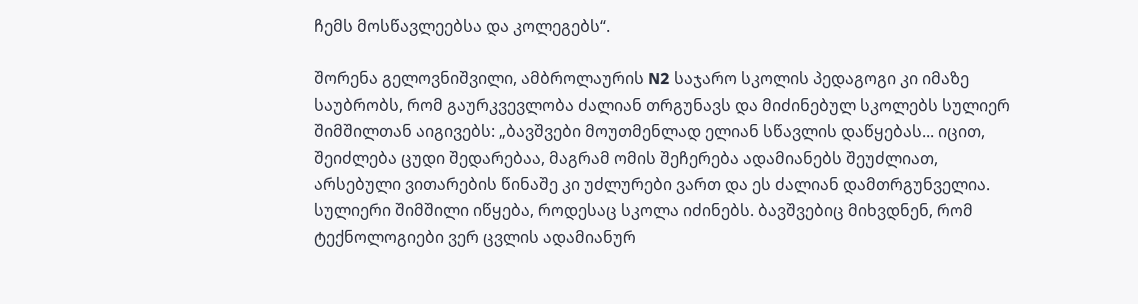ჩემს მოსწავლეებსა და კოლეგებს“.

შორენა გელოვნიშვილი, ამბროლაურის N2 საჯარო სკოლის პედაგოგი კი იმაზე საუბრობს, რომ გაურკვევლობა ძალიან თრგუნავს და მიძინებულ სკოლებს სულიერ შიმშილთან აიგივებს: „ბავშვები მოუთმენლად ელიან სწავლის დაწყებას... იცით, შეიძლება ცუდი შედარებაა, მაგრამ ომის შეჩერება ადამიანებს შეუძლიათ, არსებული ვითარების წინაშე კი უძლურები ვართ და ეს ძალიან დამთრგუნველია. სულიერი შიმშილი იწყება, როდესაც სკოლა იძინებს. ბავშვებიც მიხვდნენ, რომ ტექნოლოგიები ვერ ცვლის ადამიანურ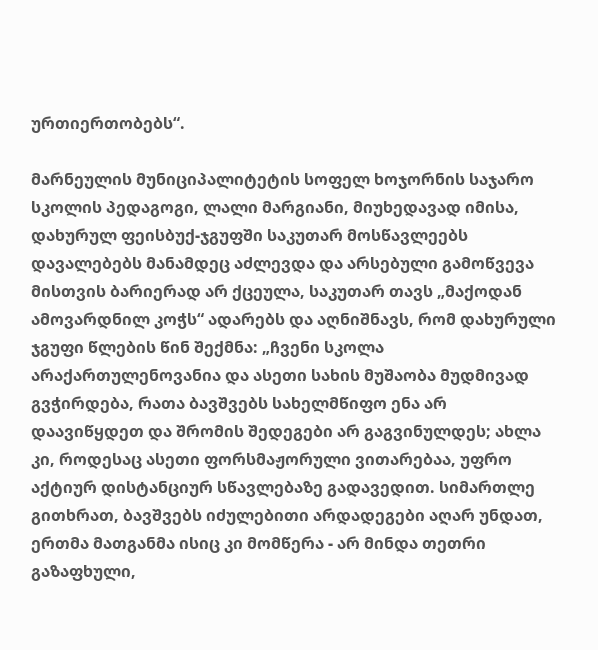ურთიერთობებს“.

მარნეულის მუნიციპალიტეტის სოფელ ხოჯორნის საჯარო სკოლის პედაგოგი, ლალი მარგიანი, მიუხედავად იმისა, დახურულ ფეისბუქ-ჯგუფში საკუთარ მოსწავლეებს დავალებებს მანამდეც აძლევდა და არსებული გამოწვევა მისთვის ბარიერად არ ქცეულა, საკუთარ თავს „მაქოდან ამოვარდნილ კოჭს“ ადარებს და აღნიშნავს, რომ დახურული ჯგუფი წლების წინ შექმნა: „ჩვენი სკოლა არაქართულენოვანია და ასეთი სახის მუშაობა მუდმივად გვჭირდება, რათა ბავშვებს სახელმწიფო ენა არ დაავიწყდეთ და შრომის შედეგები არ გაგვინულდეს; ახლა კი, როდესაც ასეთი ფორსმაჟორული ვითარებაა, უფრო აქტიურ დისტანციურ სწავლებაზე გადავედით. სიმართლე გითხრათ, ბავშვებს იძულებითი არდადეგები აღარ უნდათ, ერთმა მათგანმა ისიც კი მომწერა - არ მინდა თეთრი გაზაფხული,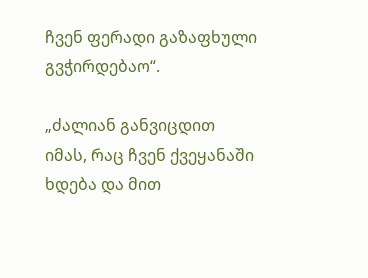ჩვენ ფერადი გაზაფხული გვჭირდებაო“.

„ძალიან განვიცდით იმას, რაც ჩვენ ქვეყანაში ხდება და მით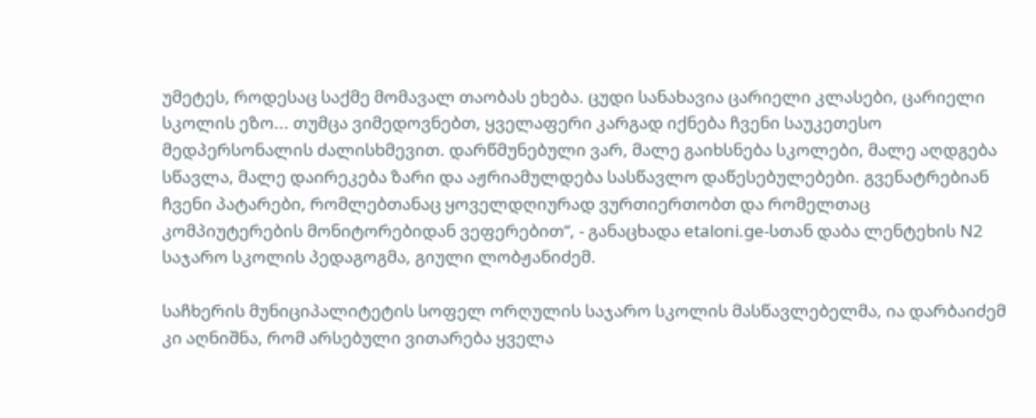უმეტეს, როდესაც საქმე მომავალ თაობას ეხება. ცუდი სანახავია ცარიელი კლასები, ცარიელი სკოლის ეზო... თუმცა ვიმედოვნებთ, ყველაფერი კარგად იქნება ჩვენი საუკეთესო მედპერსონალის ძალისხმევით. დარწმუნებული ვარ, მალე გაიხსნება სკოლები, მალე აღდგება სწავლა, მალე დაირეკება ზარი და აჟრიამულდება სასწავლო დაწესებულებები. გვენატრებიან ჩვენი პატარები, რომლებთანაც ყოველდღიურად ვურთიერთობთ და რომელთაც კომპიუტერების მონიტორებიდან ვეფერებით“, - განაცხადა etaloni.ge-სთან დაბა ლენტეხის N2 საჯარო სკოლის პედაგოგმა, გიული ლობჟანიძემ.

საჩხერის მუნიციპალიტეტის სოფელ ორღულის საჯარო სკოლის მასწავლებელმა, ია დარბაიძემ კი აღნიშნა, რომ არსებული ვითარება ყველა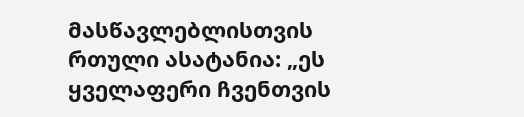მასწავლებლისთვის რთული ასატანია: „ეს ყველაფერი ჩვენთვის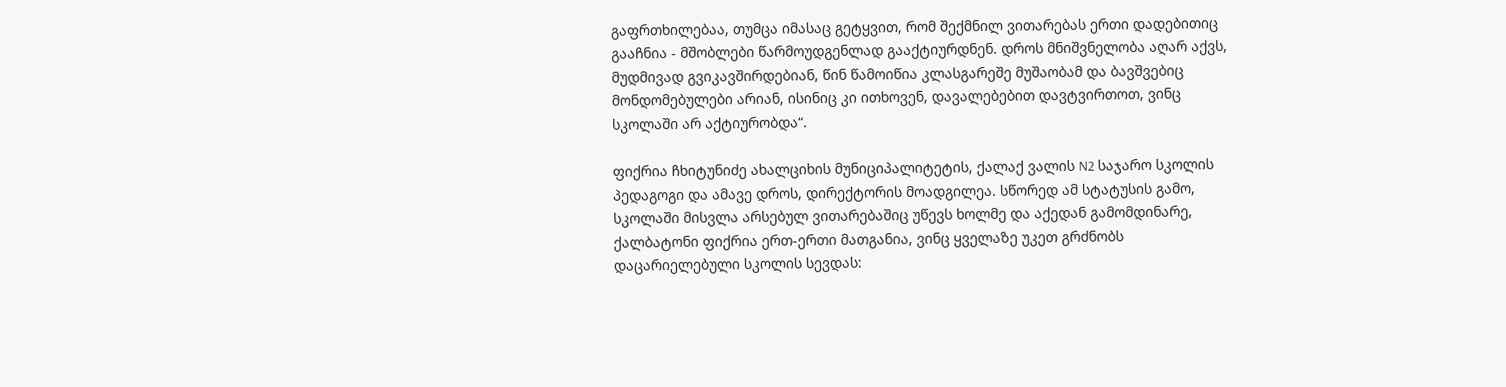გაფრთხილებაა, თუმცა იმასაც გეტყვით, რომ შექმნილ ვითარებას ერთი დადებითიც გააჩნია - მშობლები წარმოუდგენლად გააქტიურდნენ. დროს მნიშვნელობა აღარ აქვს, მუდმივად გვიკავშირდებიან, წინ წამოიწია კლასგარეშე მუშაობამ და ბავშვებიც მონდომებულები არიან, ისინიც კი ითხოვენ, დავალებებით დავტვირთოთ, ვინც სკოლაში არ აქტიურობდა“.

ფიქრია ჩხიტუნიძე ახალციხის მუნიციპალიტეტის, ქალაქ ვალის N2 საჯარო სკოლის პედაგოგი და ამავე დროს, დირექტორის მოადგილეა. სწორედ ამ სტატუსის გამო, სკოლაში მისვლა არსებულ ვითარებაშიც უწევს ხოლმე და აქედან გამომდინარე, ქალბატონი ფიქრია ერთ-ერთი მათგანია, ვინც ყველაზე უკეთ გრძნობს დაცარიელებული სკოლის სევდას: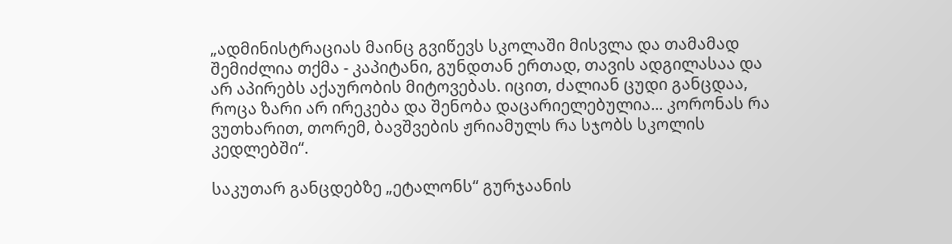„ადმინისტრაციას მაინც გვიწევს სკოლაში მისვლა და თამამად შემიძლია თქმა - კაპიტანი, გუნდთან ერთად, თავის ადგილასაა და არ აპირებს აქაურობის მიტოვებას. იცით, ძალიან ცუდი განცდაა, როცა ზარი არ ირეკება და შენობა დაცარიელებულია... კორონას რა ვუთხარით, თორემ, ბავშვების ჟრიამულს რა სჯობს სკოლის კედლებში“.

საკუთარ განცდებზე „ეტალონს“ გურჯაანის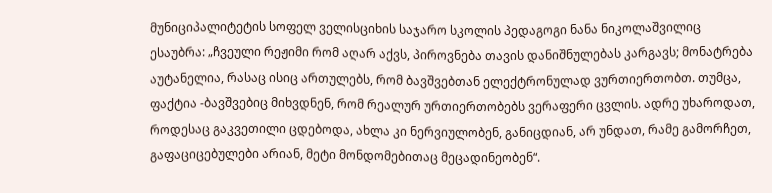მუნიციპალიტეტის სოფელ ველისციხის საჯარო სკოლის პედაგოგი ნანა ნიკოლაშვილიც ესაუბრა: „ჩვეული რეჟიმი რომ აღარ აქვს, პიროვნება თავის დანიშნულებას კარგავს; მონატრება აუტანელია, რასაც ისიც ართულებს, რომ ბავშვებთან ელექტრონულად ვურთიერთობთ. თუმცა, ფაქტია -ბავშვებიც მიხვდნენ, რომ რეალურ ურთიერთობებს ვერაფერი ცვლის. ადრე უხაროდათ, როდესაც გაკვეთილი ცდებოდა, ახლა კი ნერვიულობენ, განიცდიან, არ უნდათ, რამე გამორჩეთ, გაფაციცებულები არიან, მეტი მონდომებითაც მეცადინეობენ“.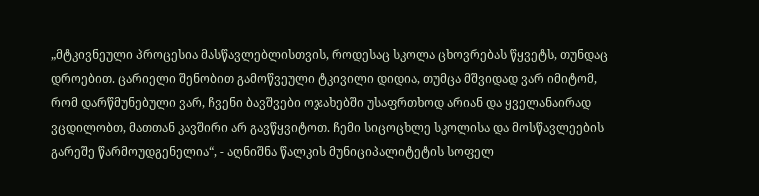„მტკივნეული პროცესია მასწავლებლისთვის, როდესაც სკოლა ცხოვრებას წყვეტს, თუნდაც დროებით. ცარიელი შენობით გამოწვეული ტკივილი დიდია, თუმცა მშვიდად ვარ იმიტომ, რომ დარწმუნებული ვარ, ჩვენი ბავშვები ოჯახებში უსაფრთხოდ არიან და ყველანაირად ვცდილობთ, მათთან კავშირი არ გავწყვიტოთ. ჩემი სიცოცხლე სკოლისა და მოსწავლეების გარეშე წარმოუდგენელია“, - აღნიშნა წალკის მუნიციპალიტეტის სოფელ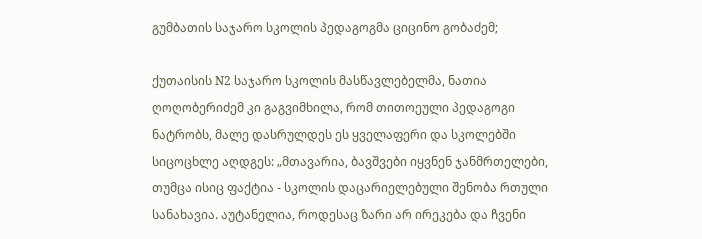გუმბათის საჯარო სკოლის პედაგოგმა ციცინო გობაძემ;

ქუთაისის N2 საჯარო სკოლის მასწავლებელმა, ნათია ღოღობერიძემ კი გაგვიმხილა, რომ თითოეული პედაგოგი ნატრობს, მალე დასრულდეს ეს ყველაფერი და სკოლებში სიცოცხლე აღდგეს: „მთავარია, ბავშვები იყვნენ ჯანმრთელები, თუმცა ისიც ფაქტია - სკოლის დაცარიელებული შენობა რთული სანახავია. აუტანელია, როდესაც ზარი არ ირეკება და ჩვენი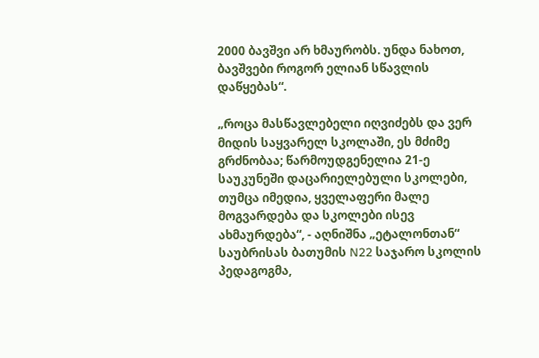2000 ბავშვი არ ხმაურობს. უნდა ნახოთ, ბავშვები როგორ ელიან სწავლის დაწყებას“.

„როცა მასწავლებელი იღვიძებს და ვერ მიდის საყვარელ სკოლაში, ეს მძიმე გრძნობაა; წარმოუდგენელია 21-ე საუკუნეში დაცარიელებული სკოლები, თუმცა იმედია, ყველაფერი მალე მოგვარდება და სკოლები ისევ ახმაურდება“, - აღნიშნა „ეტალონთან“ საუბრისას ბათუმის N22 საჯარო სკოლის პედაგოგმა,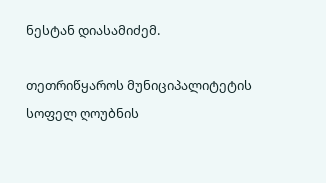ნესტან დიასამიძემ.

თეთრიწყაროს მუნიციპალიტეტის სოფელ ღოუბნის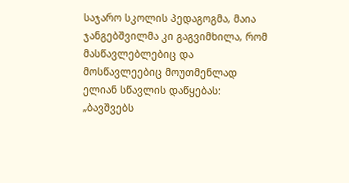საჯარო სკოლის პედაგოგმა, მაია ჯანგებშვილმა კი გაგვიმხილა, რომ მასწავლებლებიც და მოსწავლეებიც მოუთმენლად ელიან სწავლის დაწყებას: „ბავშვებს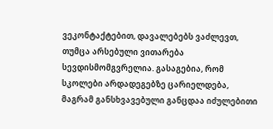ვეკონტაქტებით, დავალებებს ვაძლევთ, თუმცა არსებული ვითარება სევდისმომგვრელია. გასაგებია, რომ სკოლები არდადეგებზე ცარიელდება, მაგრამ განსხვავებული განცდაა იძულებითი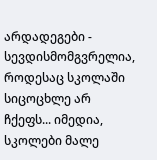არდადეგები - სევდისმომგვრელია, როდესაც სკოლაში სიცოცხლე არ ჩქეფს... იმედია, სკოლები მალე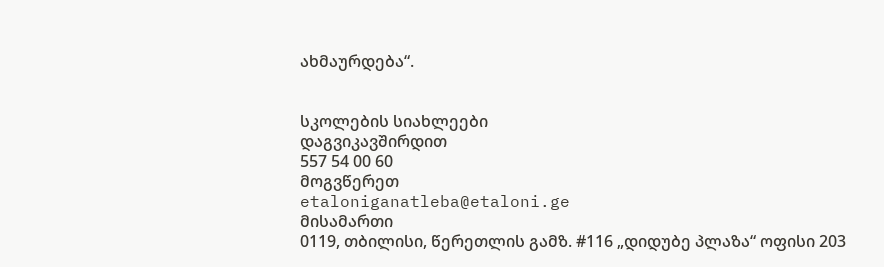ახმაურდება“.


სკოლების სიახლეები
დაგვიკავშირდით
557 54 00 60
მოგვწერეთ
etaloniganatleba@etaloni.ge
მისამართი
0119, თბილისი, წერეთლის გამზ. #116 „დიდუბე პლაზა“ ოფისი 203